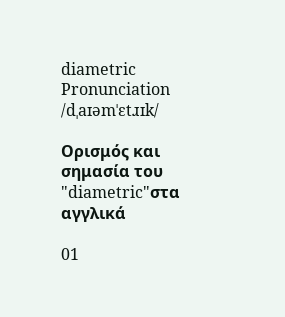diametric
Pronunciation
/dˌaɪəmˈɛtɹɪk/

Ορισμός και σημασία του "diametric"στα αγγλικά

01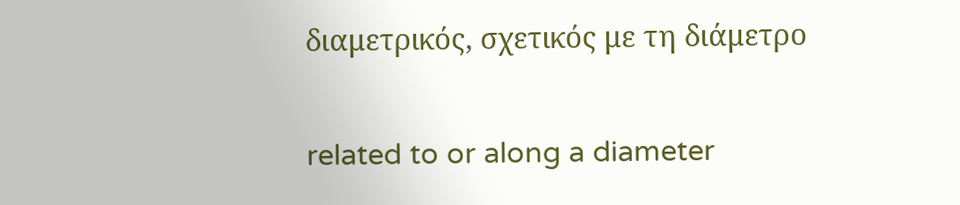διαμετρικός, σχετικός με τη διάμετρο

related to or along a diameter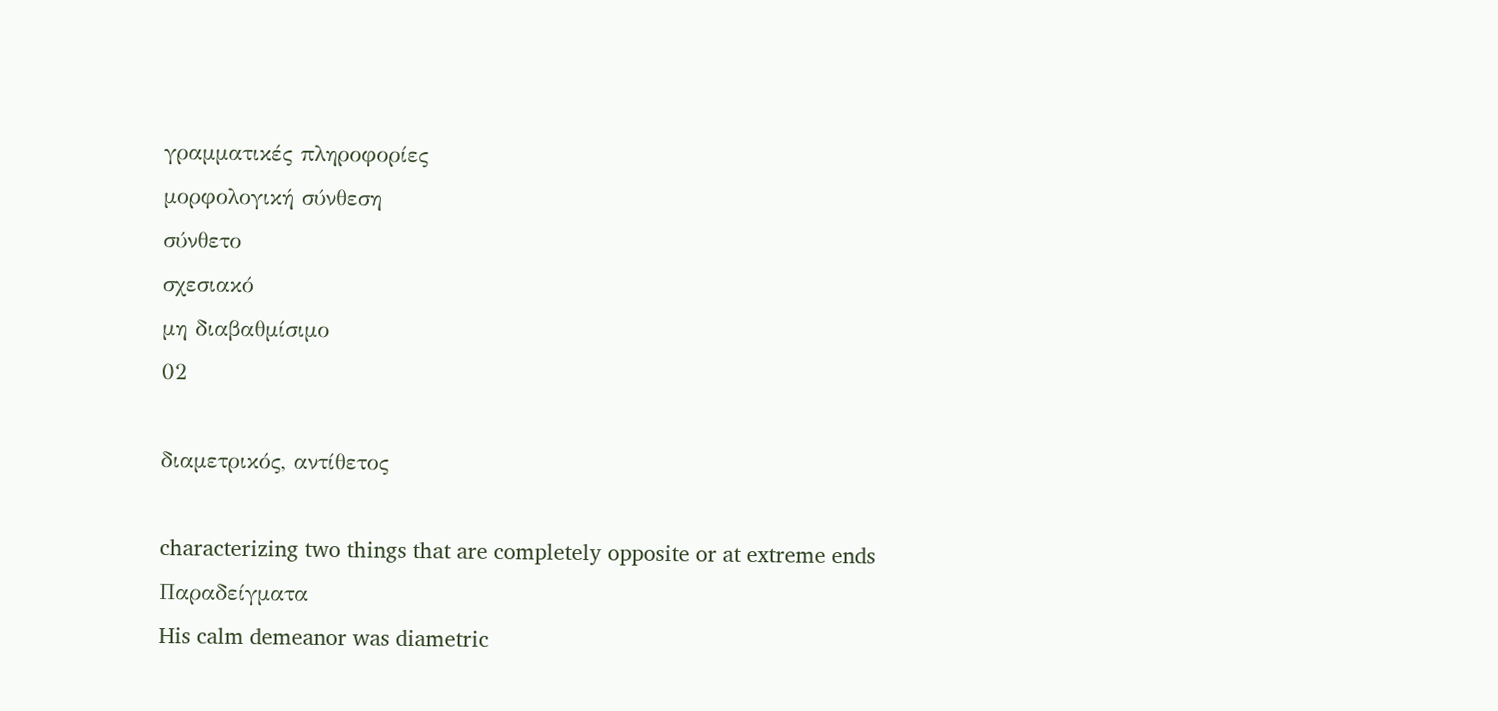γραμματικές πληροφορίες
μορφολογική σύνθεση
σύνθετο
σχεσιακό
μη διαβαθμίσιμο
02

διαμετρικός, αντίθετος

characterizing two things that are completely opposite or at extreme ends
Παραδείγματα
His calm demeanor was diametric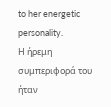to her energetic personality.
Η ήρεμη συμπεριφορά του ήταν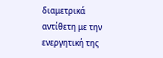διαμετρικά αντίθετη με την ενεργητική της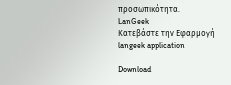προσωπικότητα.
LanGeek
Κατεβάστε την Εφαρμογή
langeek application

Download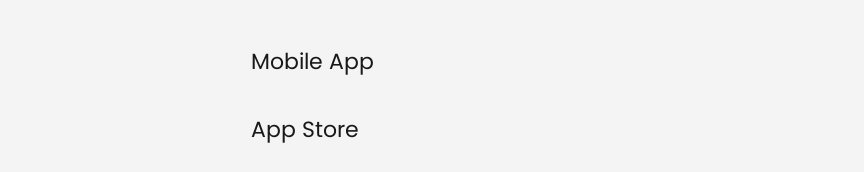Mobile App

App Store